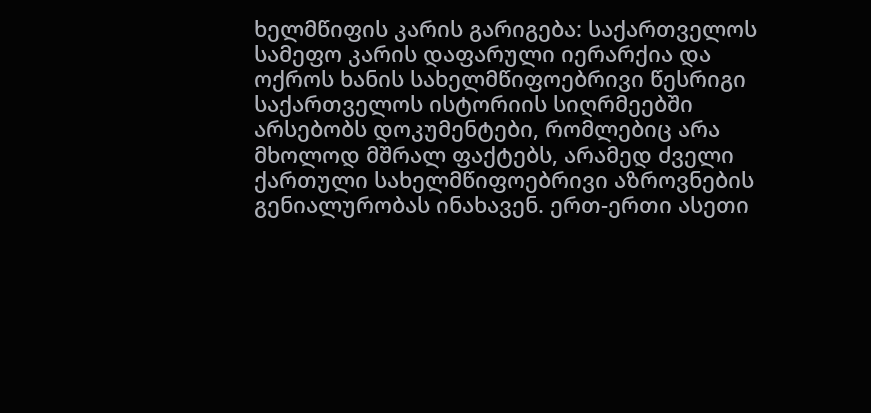ხელმწიფის კარის გარიგება: საქართველოს სამეფო კარის დაფარული იერარქია და ოქროს ხანის სახელმწიფოებრივი წესრიგი
საქართველოს ისტორიის სიღრმეებში არსებობს დოკუმენტები, რომლებიც არა მხოლოდ მშრალ ფაქტებს, არამედ ძველი ქართული სახელმწიფოებრივი აზროვნების გენიალურობას ინახავენ. ერთ-ერთი ასეთი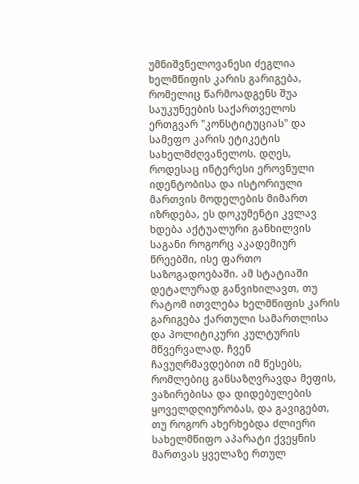უმნიშვნელოვანესი ძეგლია ხელმწიფის კარის გარიგება, რომელიც წარმოადგენს შუა საუკუნეების საქართველოს ერთგვარ "კონსტიტუციას" და სამეფო კარის ეტიკეტის სახელმძღვანელოს. დღეს, როდესაც ინტერესი ეროვნული იდენტობისა და ისტორიული მართვის მოდელების მიმართ იზრდება, ეს დოკუმენტი კვლავ ხდება აქტუალური განხილვის საგანი როგორც აკადემიურ წრეებში, ისე ფართო საზოგადოებაში. ამ სტატიაში დეტალურად განვიხილავთ, თუ რატომ ითვლება ხელმწიფის კარის გარიგება ქართული სამართლისა და პოლიტიკური კულტურის მწვერვალად. ჩვენ ჩავუღრმავდებით იმ წესებს, რომლებიც განსაზღვრავდა მეფის, ვაზირებისა და დიდებულების ყოველდღიურობას, და გავიგებთ, თუ როგორ ახერხებდა ძლიერი სახელმწიფო აპარატი ქვეყნის მართვას ყველაზე რთულ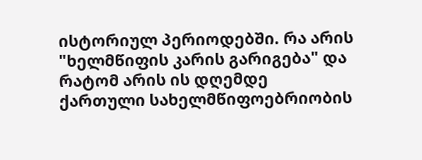ისტორიულ პერიოდებში. რა არის "ხელმწიფის კარის გარიგება" და რატომ არის ის დღემდე ქართული სახელმწიფოებრიობის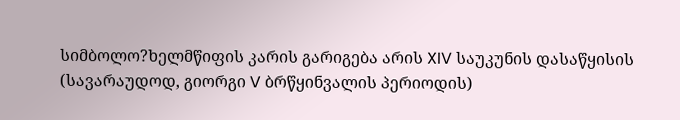სიმბოლო?ხელმწიფის კარის გარიგება არის XIV საუკუნის დასაწყისის (სავარაუდოდ, გიორგი V ბრწყინვალის პერიოდის)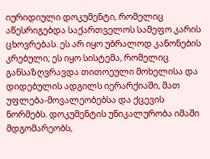იურიდიული დოკუმენტი, რომელიც აწესრიგებდა საქართველოს სამეფო კარის ცხოვრებას. ეს არ იყო უბრალოდ კანონების კრებული; ეს იყო სისტემა, რომელიც განსაზღვრავდა თითოეული მოხელისა და დიდებულის ადგილს იერარქიაში, მათ უფლება-მოვალეობებსა და ქცევის ნორმებს. დოკუმენტის უნიკალურობა იმაში მდგომარეობს,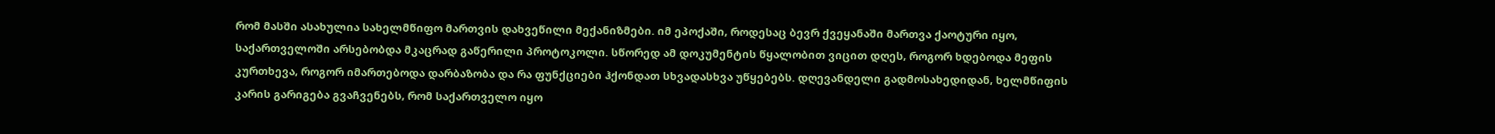რომ მასში ასახულია სახელმწიფო მართვის დახვეწილი მექანიზმები. იმ ეპოქაში, როდესაც ბევრ ქვეყანაში მართვა ქაოტური იყო, საქართველოში არსებობდა მკაცრად გაწერილი პროტოკოლი. სწორედ ამ დოკუმენტის წყალობით ვიცით დღეს, როგორ ხდებოდა მეფის კურთხევა, როგორ იმართებოდა დარბაზობა და რა ფუნქციები ჰქონდათ სხვადასხვა უწყებებს. დღევანდელი გადმოსახედიდან, ხელმწიფის კარის გარიგება გვაჩვენებს, რომ საქართველო იყო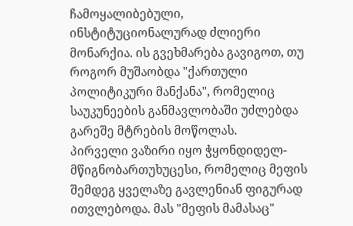ჩამოყალიბებული, ინსტიტუციონალურად ძლიერი მონარქია. ის გვეხმარება გავიგოთ, თუ როგორ მუშაობდა "ქართული პოლიტიკური მანქანა", რომელიც საუკუნეების განმავლობაში უძლებდა გარეშე მტრების მოწოლას.
პირველი ვაზირი იყო ჭყონდიდელ-მწიგნობართუხუცესი, რომელიც მეფის შემდეგ ყველაზე გავლენიან ფიგურად ითვლებოდა. მას "მეფის მამასაც"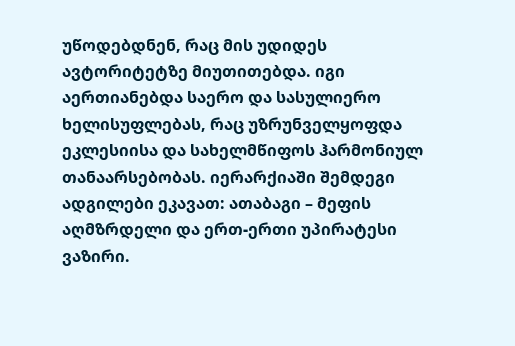უწოდებდნენ, რაც მის უდიდეს ავტორიტეტზე მიუთითებდა. იგი აერთიანებდა საერო და სასულიერო ხელისუფლებას, რაც უზრუნველყოფდა ეკლესიისა და სახელმწიფოს ჰარმონიულ თანაარსებობას. იერარქიაში შემდეგი ადგილები ეკავათ: ათაბაგი – მეფის აღმზრდელი და ერთ-ერთი უპირატესი ვაზირი.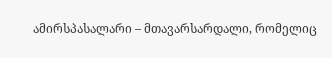ამირსპასალარი – მთავარსარდალი, რომელიც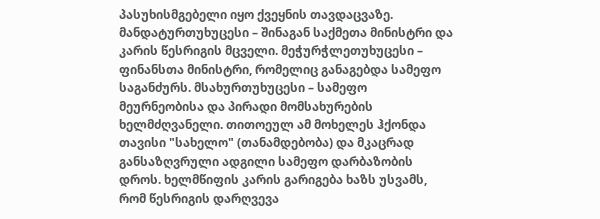პასუხისმგებელი იყო ქვეყნის თავდაცვაზე. მანდატურთუხუცესი – შინაგან საქმეთა მინისტრი და კარის წესრიგის მცველი. მეჭურჭლეთუხუცესი – ფინანსთა მინისტრი, რომელიც განაგებდა სამეფო საგანძურს. მსახურთუხუცესი – სამეფო მეურნეობისა და პირადი მომსახურების ხელმძღვანელი. თითოეულ ამ მოხელეს ჰქონდა თავისი "სახელო" (თანამდებობა) და მკაცრად განსაზღვრული ადგილი სამეფო დარბაზობის დროს. ხელმწიფის კარის გარიგება ხაზს უსვამს, რომ წესრიგის დარღვევა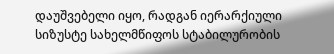დაუშვებელი იყო, რადგან იერარქიული სიზუსტე სახელმწიფოს სტაბილურობის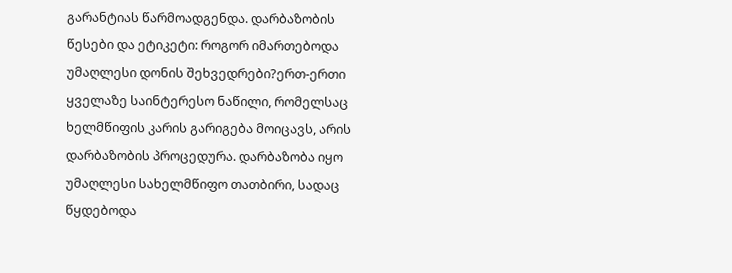გარანტიას წარმოადგენდა. დარბაზობის წესები და ეტიკეტი: როგორ იმართებოდა უმაღლესი დონის შეხვედრები?ერთ-ერთი ყველაზე საინტერესო ნაწილი, რომელსაც ხელმწიფის კარის გარიგება მოიცავს, არის დარბაზობის პროცედურა. დარბაზობა იყო უმაღლესი სახელმწიფო თათბირი, სადაც წყდებოდა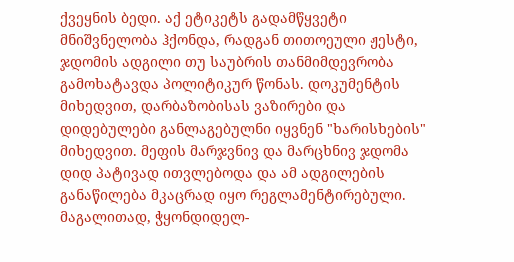ქვეყნის ბედი. აქ ეტიკეტს გადამწყვეტი მნიშვნელობა ჰქონდა, რადგან თითოეული ჟესტი, ჯდომის ადგილი თუ საუბრის თანმიმდევრობა გამოხატავდა პოლიტიკურ წონას. დოკუმენტის მიხედვით, დარბაზობისას ვაზირები და დიდებულები განლაგებულნი იყვნენ "ხარისხების" მიხედვით. მეფის მარჯვნივ და მარცხნივ ჯდომა დიდ პატივად ითვლებოდა და ამ ადგილების განაწილება მკაცრად იყო რეგლამენტირებული. მაგალითად, ჭყონდიდელ-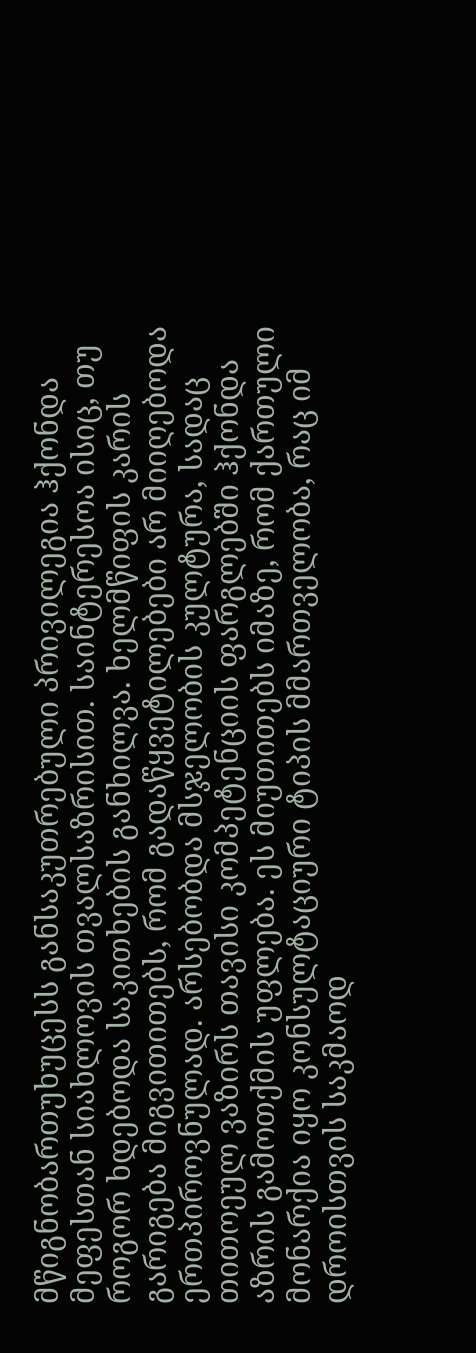მწიგნობართუხუცესს განსაკუთრებული პრივილეგია ჰქონდა მეფესთან სიახლოვის თვალსაზრისით. საინტერესოა ისიც, თუ როგორ ხდებოდა საკითხების განხილვა. ხელმწიფის კარის გარიგება მიგვითითებს, რომ გადაწყვეტილებები არ მიიღებოდა ერთპიროვნულად. არსებობდა მსჯელობის კულტურა, სადაც თითოეულ ვაზირს თავისი კომპეტენციის ფარგლებში ჰქონდა აზრის გამოთქმის უფლება. ეს მიუთითებს იმაზე, რომ ქართული მონარქია იყო კონსულტაციური ტიპის მმართველობა, რაც იმ დროისთვის საკმაოდ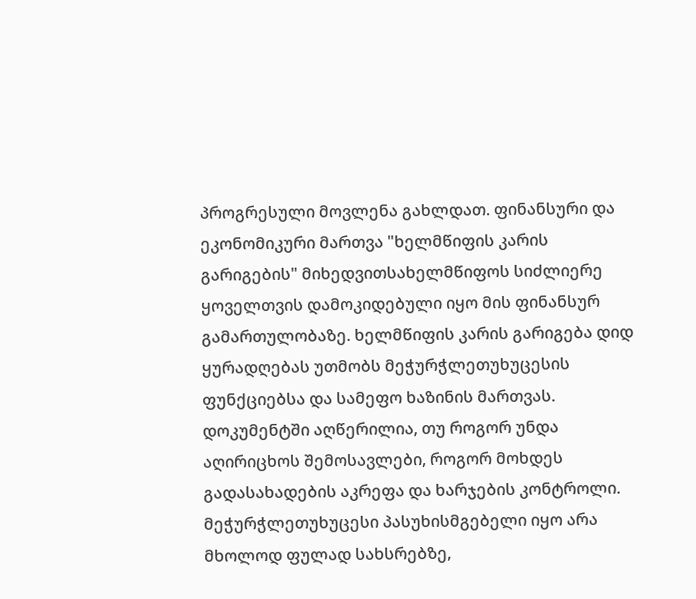პროგრესული მოვლენა გახლდათ. ფინანსური და ეკონომიკური მართვა "ხელმწიფის კარის გარიგების" მიხედვითსახელმწიფოს სიძლიერე ყოველთვის დამოკიდებული იყო მის ფინანსურ გამართულობაზე. ხელმწიფის კარის გარიგება დიდ ყურადღებას უთმობს მეჭურჭლეთუხუცესის ფუნქციებსა და სამეფო ხაზინის მართვას. დოკუმენტში აღწერილია, თუ როგორ უნდა აღირიცხოს შემოსავლები, როგორ მოხდეს გადასახადების აკრეფა და ხარჯების კონტროლი. მეჭურჭლეთუხუცესი პასუხისმგებელი იყო არა მხოლოდ ფულად სახსრებზე,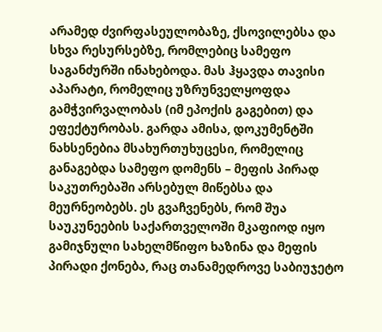არამედ ძვირფასეულობაზე, ქსოვილებსა და სხვა რესურსებზე, რომლებიც სამეფო საგანძურში ინახებოდა. მას ჰყავდა თავისი აპარატი, რომელიც უზრუნველყოფდა გამჭვირვალობას (იმ ეპოქის გაგებით) და ეფექტურობას. გარდა ამისა, დოკუმენტში ნახსენებია მსახურთუხუცესი, რომელიც განაგებდა სამეფო დომენს – მეფის პირად საკუთრებაში არსებულ მიწებსა და მეურნეობებს. ეს გვაჩვენებს, რომ შუა საუკუნეების საქართველოში მკაფიოდ იყო გამიჯნული სახელმწიფო ხაზინა და მეფის პირადი ქონება, რაც თანამედროვე საბიუჯეტო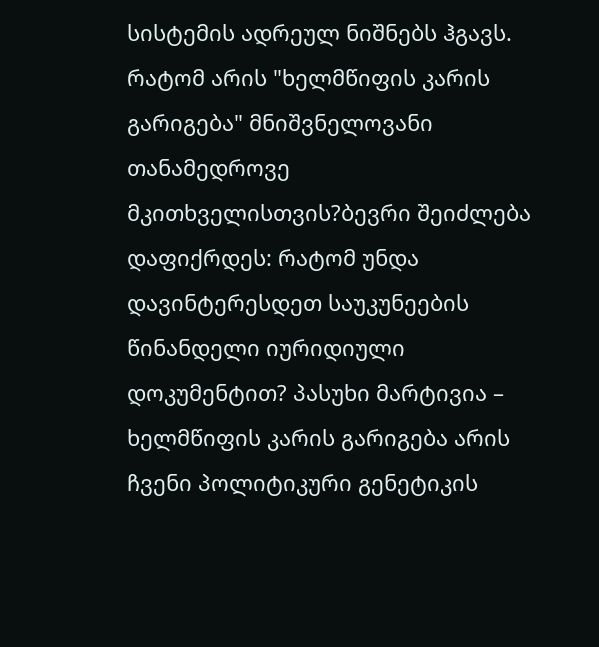სისტემის ადრეულ ნიშნებს ჰგავს. რატომ არის "ხელმწიფის კარის გარიგება" მნიშვნელოვანი თანამედროვე მკითხველისთვის?ბევრი შეიძლება დაფიქრდეს: რატომ უნდა დავინტერესდეთ საუკუნეების წინანდელი იურიდიული დოკუმენტით? პასუხი მარტივია – ხელმწიფის კარის გარიგება არის ჩვენი პოლიტიკური გენეტიკის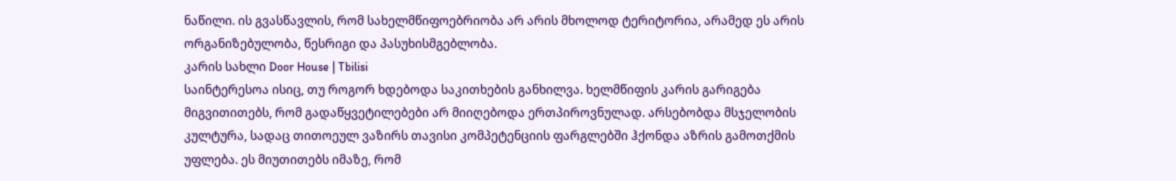ნაწილი. ის გვასწავლის, რომ სახელმწიფოებრიობა არ არის მხოლოდ ტერიტორია, არამედ ეს არის ორგანიზებულობა, წესრიგი და პასუხისმგებლობა.
კარის სახლი Door House | Tbilisi
საინტერესოა ისიც, თუ როგორ ხდებოდა საკითხების განხილვა. ხელმწიფის კარის გარიგება მიგვითითებს, რომ გადაწყვეტილებები არ მიიღებოდა ერთპიროვნულად. არსებობდა მსჯელობის კულტურა, სადაც თითოეულ ვაზირს თავისი კომპეტენციის ფარგლებში ჰქონდა აზრის გამოთქმის უფლება. ეს მიუთითებს იმაზე, რომ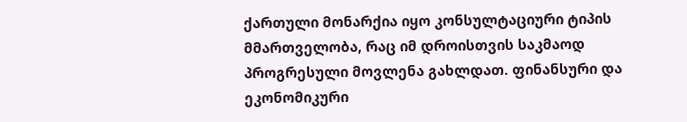ქართული მონარქია იყო კონსულტაციური ტიპის მმართველობა, რაც იმ დროისთვის საკმაოდ პროგრესული მოვლენა გახლდათ. ფინანსური და ეკონომიკური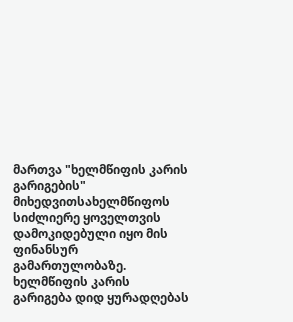მართვა "ხელმწიფის კარის გარიგების" მიხედვითსახელმწიფოს სიძლიერე ყოველთვის დამოკიდებული იყო მის ფინანსურ გამართულობაზე. ხელმწიფის კარის გარიგება დიდ ყურადღებას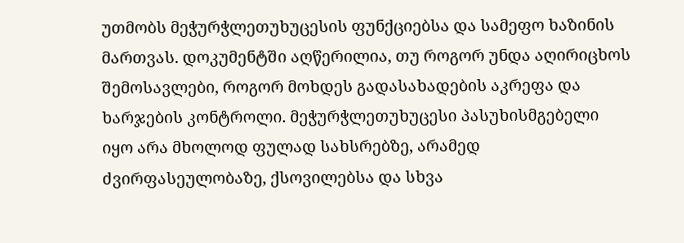უთმობს მეჭურჭლეთუხუცესის ფუნქციებსა და სამეფო ხაზინის მართვას. დოკუმენტში აღწერილია, თუ როგორ უნდა აღირიცხოს შემოსავლები, როგორ მოხდეს გადასახადების აკრეფა და ხარჯების კონტროლი. მეჭურჭლეთუხუცესი პასუხისმგებელი იყო არა მხოლოდ ფულად სახსრებზე, არამედ ძვირფასეულობაზე, ქსოვილებსა და სხვა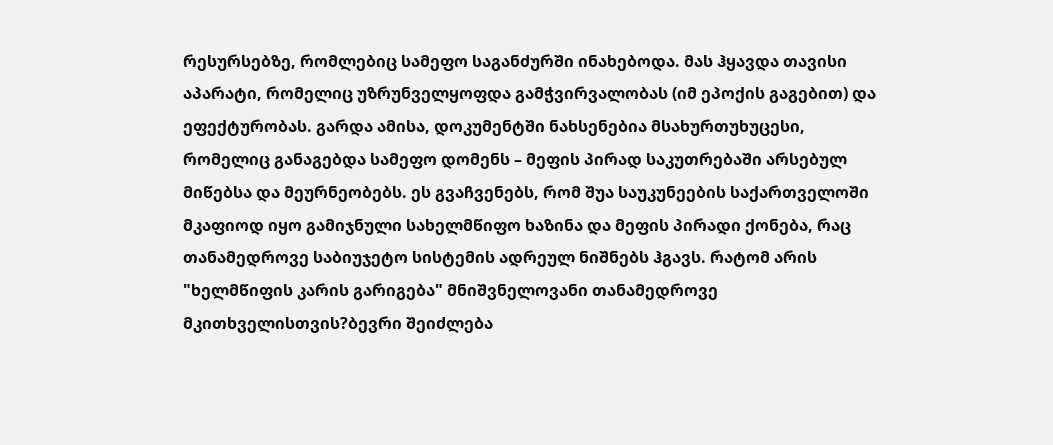რესურსებზე, რომლებიც სამეფო საგანძურში ინახებოდა. მას ჰყავდა თავისი აპარატი, რომელიც უზრუნველყოფდა გამჭვირვალობას (იმ ეპოქის გაგებით) და ეფექტურობას. გარდა ამისა, დოკუმენტში ნახსენებია მსახურთუხუცესი, რომელიც განაგებდა სამეფო დომენს – მეფის პირად საკუთრებაში არსებულ მიწებსა და მეურნეობებს. ეს გვაჩვენებს, რომ შუა საუკუნეების საქართველოში მკაფიოდ იყო გამიჯნული სახელმწიფო ხაზინა და მეფის პირადი ქონება, რაც თანამედროვე საბიუჯეტო სისტემის ადრეულ ნიშნებს ჰგავს. რატომ არის "ხელმწიფის კარის გარიგება" მნიშვნელოვანი თანამედროვე მკითხველისთვის?ბევრი შეიძლება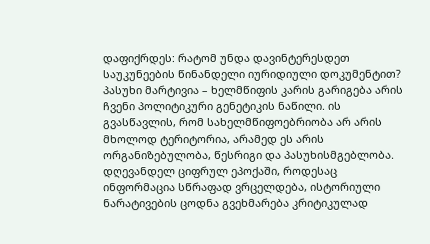დაფიქრდეს: რატომ უნდა დავინტერესდეთ საუკუნეების წინანდელი იურიდიული დოკუმენტით? პასუხი მარტივია – ხელმწიფის კარის გარიგება არის ჩვენი პოლიტიკური გენეტიკის ნაწილი. ის გვასწავლის, რომ სახელმწიფოებრიობა არ არის მხოლოდ ტერიტორია, არამედ ეს არის ორგანიზებულობა, წესრიგი და პასუხისმგებლობა. დღევანდელ ციფრულ ეპოქაში, როდესაც ინფორმაცია სწრაფად ვრცელდება, ისტორიული ნარატივების ცოდნა გვეხმარება კრიტიკულად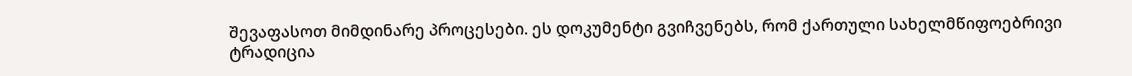შევაფასოთ მიმდინარე პროცესები. ეს დოკუმენტი გვიჩვენებს, რომ ქართული სახელმწიფოებრივი ტრადიცია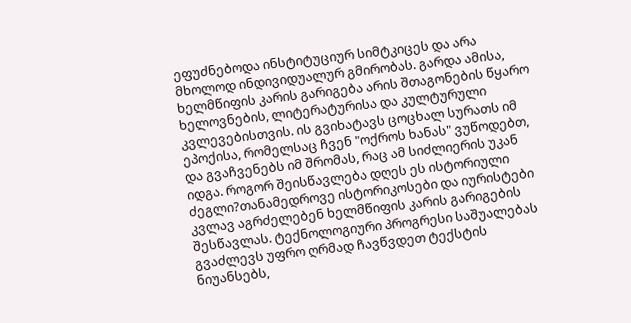ეფუძნებოდა ინსტიტუციურ სიმტკიცეს და არა მხოლოდ ინდივიდუალურ გმირობას. გარდა ამისა, ხელმწიფის კარის გარიგება არის შთაგონების წყარო ხელოვნების, ლიტერატურისა და კულტურული კვლევებისთვის. ის გვიხატავს ცოცხალ სურათს იმ ეპოქისა, რომელსაც ჩვენ "ოქროს ხანას" ვუწოდებთ, და გვაჩვენებს იმ შრომას, რაც ამ სიძლიერის უკან იდგა. როგორ შეისწავლება დღეს ეს ისტორიული ძეგლი?თანამედროვე ისტორიკოსები და იურისტები კვლავ აგრძელებენ ხელმწიფის კარის გარიგების შესწავლას. ტექნოლოგიური პროგრესი საშუალებას გვაძლევს უფრო ღრმად ჩავწვდეთ ტექსტის ნიუანსებს,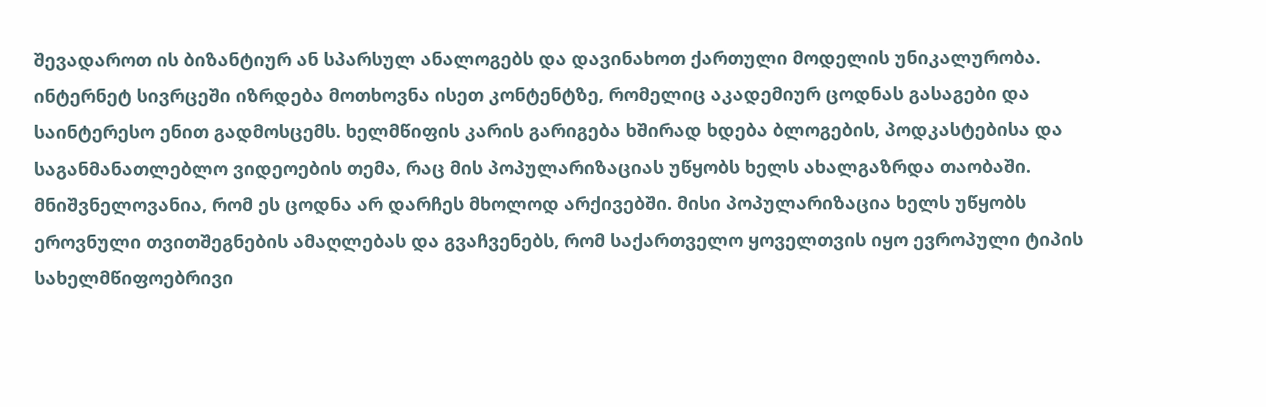შევადაროთ ის ბიზანტიურ ან სპარსულ ანალოგებს და დავინახოთ ქართული მოდელის უნიკალურობა. ინტერნეტ სივრცეში იზრდება მოთხოვნა ისეთ კონტენტზე, რომელიც აკადემიურ ცოდნას გასაგები და საინტერესო ენით გადმოსცემს. ხელმწიფის კარის გარიგება ხშირად ხდება ბლოგების, პოდკასტებისა და საგანმანათლებლო ვიდეოების თემა, რაც მის პოპულარიზაციას უწყობს ხელს ახალგაზრდა თაობაში. მნიშვნელოვანია, რომ ეს ცოდნა არ დარჩეს მხოლოდ არქივებში. მისი პოპულარიზაცია ხელს უწყობს ეროვნული თვითშეგნების ამაღლებას და გვაჩვენებს, რომ საქართველო ყოველთვის იყო ევროპული ტიპის სახელმწიფოებრივი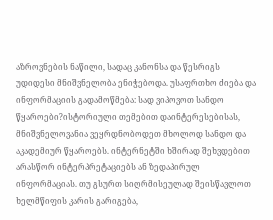აზროვნების ნაწილი, სადაც კანონსა და წესრიგს უდიდესი მნიშვნელობა ენიჭებოდა. უსაფრთხო ძიება და ინფორმაციის გადამოწმება: სად ვიპოვოთ სანდო წყაროები?ისტორიული თემებით დაინტერესებისას, მნიშვნელოვანია ვეყრდნობოდეთ მხოლოდ სანდო და აკადემიურ წყაროებს. ინტერნეტში ხშირად შეხვდებით არასწორ ინტერპრეტაციებს ან ზედაპირულ ინფორმაციას. თუ გსურთ სიღრმისეულად შეისწავლოთ ხელმწიფის კარის გარიგება,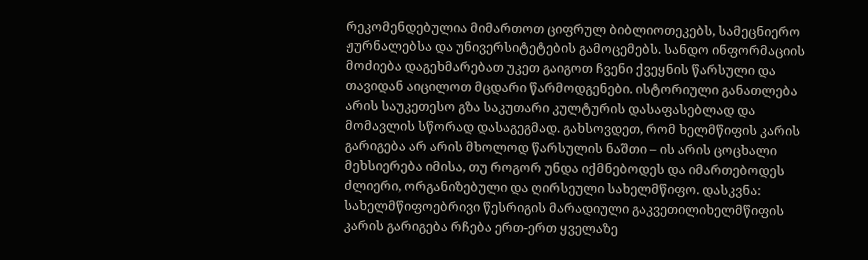რეკომენდებულია მიმართოთ ციფრულ ბიბლიოთეკებს, სამეცნიერო ჟურნალებსა და უნივერსიტეტების გამოცემებს. სანდო ინფორმაციის მოძიება დაგეხმარებათ უკეთ გაიგოთ ჩვენი ქვეყნის წარსული და თავიდან აიცილოთ მცდარი წარმოდგენები. ისტორიული განათლება არის საუკეთესო გზა საკუთარი კულტურის დასაფასებლად და მომავლის სწორად დასაგეგმად. გახსოვდეთ, რომ ხელმწიფის კარის გარიგება არ არის მხოლოდ წარსულის ნაშთი – ის არის ცოცხალი მეხსიერება იმისა, თუ როგორ უნდა იქმნებოდეს და იმართებოდეს ძლიერი, ორგანიზებული და ღირსეული სახელმწიფო. დასკვნა: სახელმწიფოებრივი წესრიგის მარადიული გაკვეთილიხელმწიფის კარის გარიგება რჩება ერთ-ერთ ყველაზე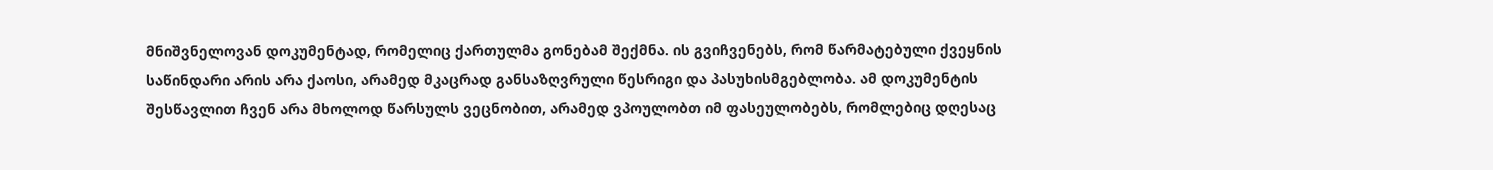მნიშვნელოვან დოკუმენტად, რომელიც ქართულმა გონებამ შექმნა. ის გვიჩვენებს, რომ წარმატებული ქვეყნის საწინდარი არის არა ქაოსი, არამედ მკაცრად განსაზღვრული წესრიგი და პასუხისმგებლობა. ამ დოკუმენტის შესწავლით ჩვენ არა მხოლოდ წარსულს ვეცნობით, არამედ ვპოულობთ იმ ფასეულობებს, რომლებიც დღესაც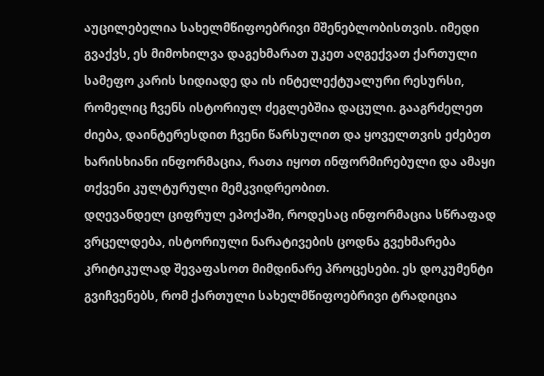აუცილებელია სახელმწიფოებრივი მშენებლობისთვის. იმედი გვაქვს, ეს მიმოხილვა დაგეხმარათ უკეთ აღგექვათ ქართული სამეფო კარის სიდიადე და ის ინტელექტუალური რესურსი, რომელიც ჩვენს ისტორიულ ძეგლებშია დაცული. გააგრძელეთ ძიება, დაინტერესდით ჩვენი წარსულით და ყოველთვის ეძებეთ ხარისხიანი ინფორმაცია, რათა იყოთ ინფორმირებული და ამაყი თქვენი კულტურული მემკვიდრეობით.
დღევანდელ ციფრულ ეპოქაში, როდესაც ინფორმაცია სწრაფად ვრცელდება, ისტორიული ნარატივების ცოდნა გვეხმარება კრიტიკულად შევაფასოთ მიმდინარე პროცესები. ეს დოკუმენტი გვიჩვენებს, რომ ქართული სახელმწიფოებრივი ტრადიცია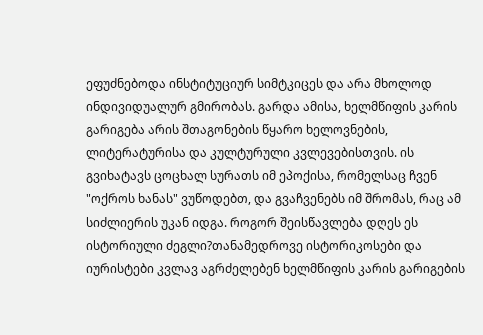ეფუძნებოდა ინსტიტუციურ სიმტკიცეს და არა მხოლოდ ინდივიდუალურ გმირობას. გარდა ამისა, ხელმწიფის კარის გარიგება არის შთაგონების წყარო ხელოვნების, ლიტერატურისა და კულტურული კვლევებისთვის. ის გვიხატავს ცოცხალ სურათს იმ ეპოქისა, რომელსაც ჩვენ "ოქროს ხანას" ვუწოდებთ, და გვაჩვენებს იმ შრომას, რაც ამ სიძლიერის უკან იდგა. როგორ შეისწავლება დღეს ეს ისტორიული ძეგლი?თანამედროვე ისტორიკოსები და იურისტები კვლავ აგრძელებენ ხელმწიფის კარის გარიგების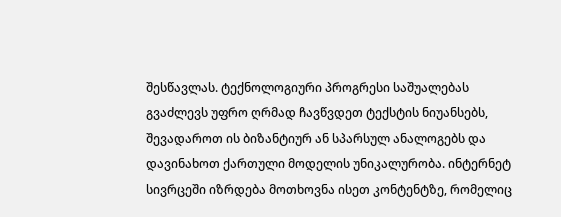შესწავლას. ტექნოლოგიური პროგრესი საშუალებას გვაძლევს უფრო ღრმად ჩავწვდეთ ტექსტის ნიუანსებს, შევადაროთ ის ბიზანტიურ ან სპარსულ ანალოგებს და დავინახოთ ქართული მოდელის უნიკალურობა. ინტერნეტ სივრცეში იზრდება მოთხოვნა ისეთ კონტენტზე, რომელიც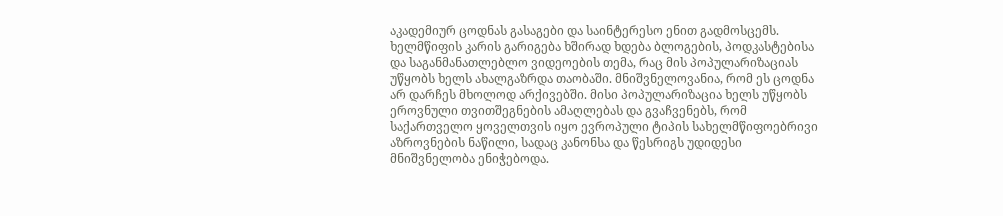აკადემიურ ცოდნას გასაგები და საინტერესო ენით გადმოსცემს. ხელმწიფის კარის გარიგება ხშირად ხდება ბლოგების, პოდკასტებისა და საგანმანათლებლო ვიდეოების თემა, რაც მის პოპულარიზაციას უწყობს ხელს ახალგაზრდა თაობაში. მნიშვნელოვანია, რომ ეს ცოდნა არ დარჩეს მხოლოდ არქივებში. მისი პოპულარიზაცია ხელს უწყობს ეროვნული თვითშეგნების ამაღლებას და გვაჩვენებს, რომ საქართველო ყოველთვის იყო ევროპული ტიპის სახელმწიფოებრივი აზროვნების ნაწილი, სადაც კანონსა და წესრიგს უდიდესი მნიშვნელობა ენიჭებოდა.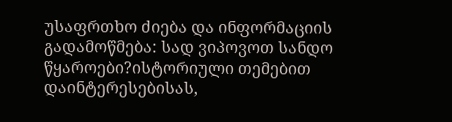უსაფრთხო ძიება და ინფორმაციის გადამოწმება: სად ვიპოვოთ სანდო წყაროები?ისტორიული თემებით დაინტერესებისას,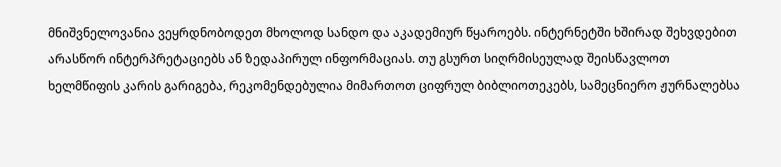მნიშვნელოვანია ვეყრდნობოდეთ მხოლოდ სანდო და აკადემიურ წყაროებს. ინტერნეტში ხშირად შეხვდებით არასწორ ინტერპრეტაციებს ან ზედაპირულ ინფორმაციას. თუ გსურთ სიღრმისეულად შეისწავლოთ ხელმწიფის კარის გარიგება, რეკომენდებულია მიმართოთ ციფრულ ბიბლიოთეკებს, სამეცნიერო ჟურნალებსა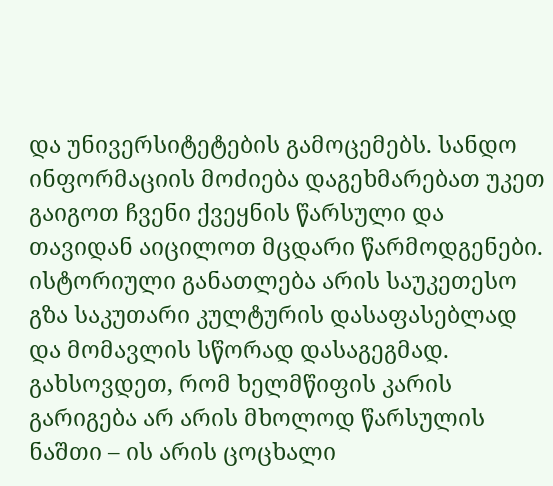და უნივერსიტეტების გამოცემებს. სანდო ინფორმაციის მოძიება დაგეხმარებათ უკეთ გაიგოთ ჩვენი ქვეყნის წარსული და თავიდან აიცილოთ მცდარი წარმოდგენები. ისტორიული განათლება არის საუკეთესო გზა საკუთარი კულტურის დასაფასებლად და მომავლის სწორად დასაგეგმად. გახსოვდეთ, რომ ხელმწიფის კარის გარიგება არ არის მხოლოდ წარსულის ნაშთი – ის არის ცოცხალი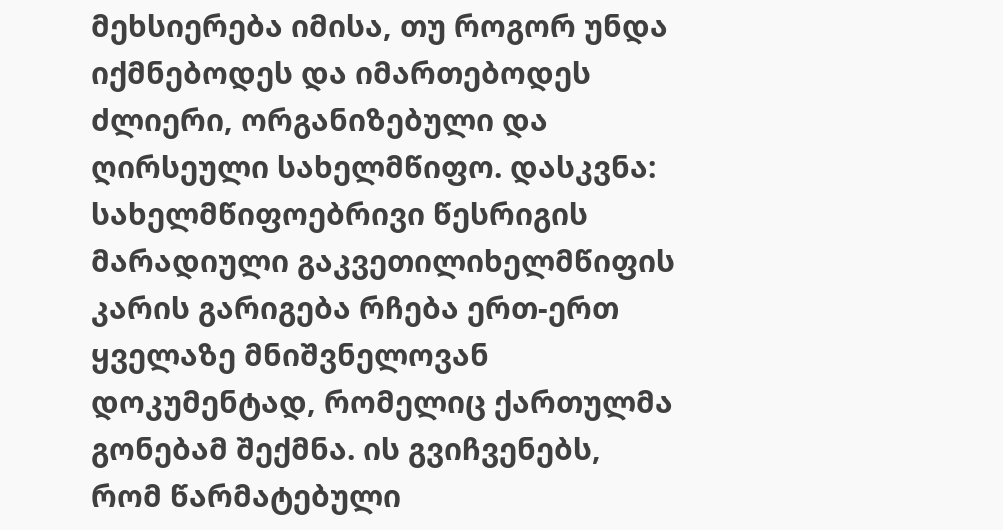მეხსიერება იმისა, თუ როგორ უნდა იქმნებოდეს და იმართებოდეს ძლიერი, ორგანიზებული და ღირსეული სახელმწიფო. დასკვნა: სახელმწიფოებრივი წესრიგის მარადიული გაკვეთილიხელმწიფის კარის გარიგება რჩება ერთ-ერთ ყველაზე მნიშვნელოვან დოკუმენტად, რომელიც ქართულმა გონებამ შექმნა. ის გვიჩვენებს, რომ წარმატებული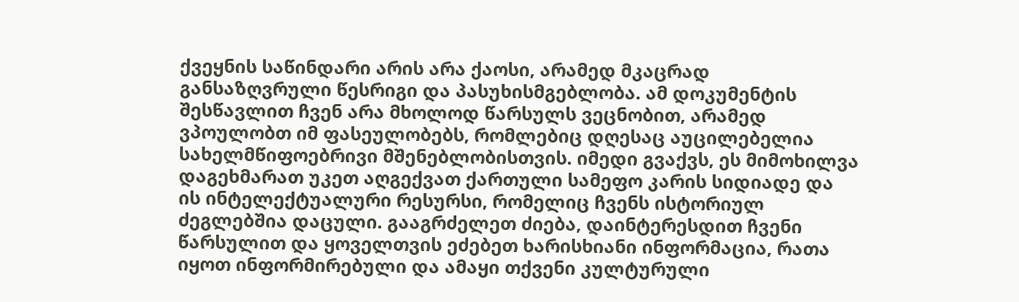ქვეყნის საწინდარი არის არა ქაოსი, არამედ მკაცრად განსაზღვრული წესრიგი და პასუხისმგებლობა. ამ დოკუმენტის შესწავლით ჩვენ არა მხოლოდ წარსულს ვეცნობით, არამედ ვპოულობთ იმ ფასეულობებს, რომლებიც დღესაც აუცილებელია სახელმწიფოებრივი მშენებლობისთვის. იმედი გვაქვს, ეს მიმოხილვა დაგეხმარათ უკეთ აღგექვათ ქართული სამეფო კარის სიდიადე და ის ინტელექტუალური რესურსი, რომელიც ჩვენს ისტორიულ ძეგლებშია დაცული. გააგრძელეთ ძიება, დაინტერესდით ჩვენი წარსულით და ყოველთვის ეძებეთ ხარისხიანი ინფორმაცია, რათა იყოთ ინფორმირებული და ამაყი თქვენი კულტურული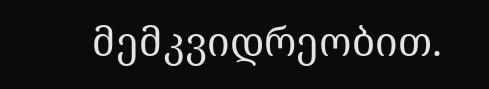მემკვიდრეობით.